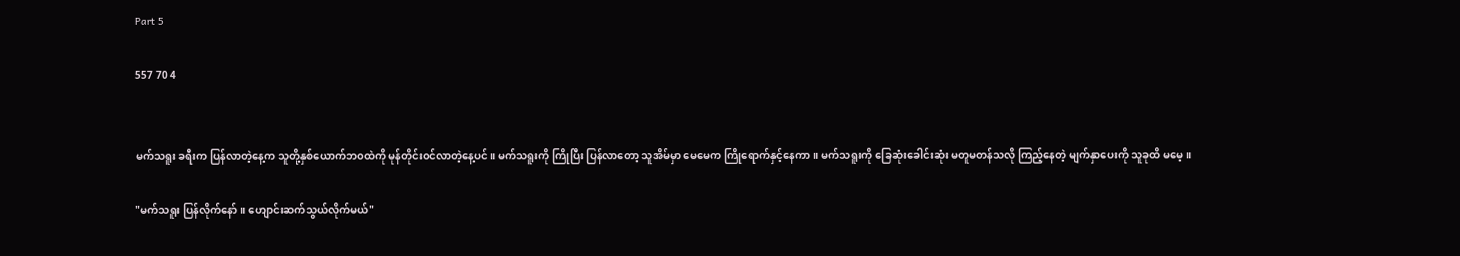Part 5

557 70 4


မက်သရူး ခရီးက ပြန်လာတဲ့နေ့က သူတို့နှစ်ယောက်ဘ၀ထဲကို မုန်တိုင်း၀င်လာတဲ့နေ့ပင်။ မက်သရူးကို ကြိုပြီး ပြန်လာတော့ သူအိမ်မှာ မေမေက ကြိုရောက်နှင့်နေကာ။ မက်သရူးကို ခြေဆုံးခေါင်းဆုံး မတူမတန်သလို ကြည့်နေတဲ့ မျက်နှာပေးကို သူခုထိ မမေ့။

"မက်သရူး ပြန်လိုက်နော်။ ဟျောင်းဆက်သွယ်လိုက်မယ်"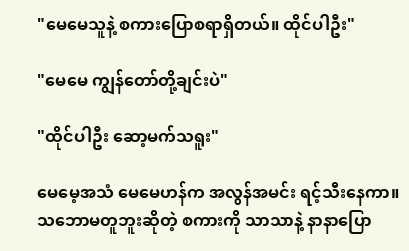"မေမေသူနဲ့ စကားပြောစရာရှိတယ်။ ထိုင်ပါဦး"

"မေမေ ကျွန်တော်တို့ချင်းပဲ"

"ထိုင်ပါဦး ဆော့မက်သရူး"

မေမေ့အသံ မေမေဟန်က အလွန်အမင်း ရင့်သီးနေကာ။ သဘောမတူဘူးဆိုတဲ့ စကားကို သာသာနဲ့ နာနာပြော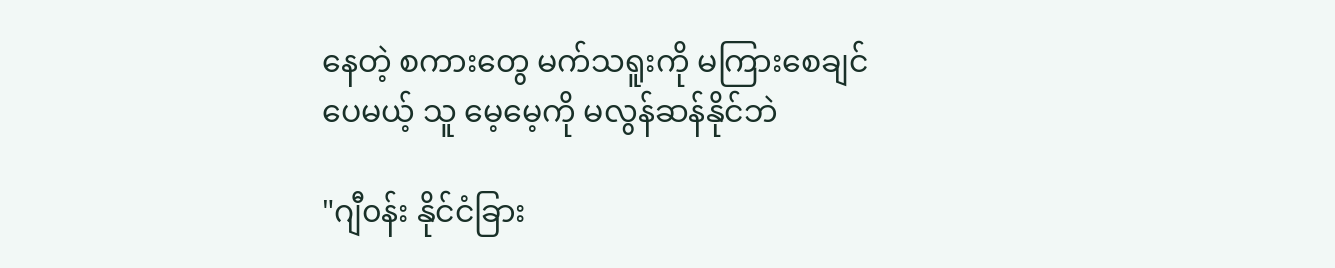နေတဲ့ စကားတွေ မက်သရူးကို မကြားစေချင်ပေမယ့် သူ မေ့မေ့ကို မလွန်ဆန်နိုင်ဘဲ

"ဂျီ၀န်း နိုင်ငံခြား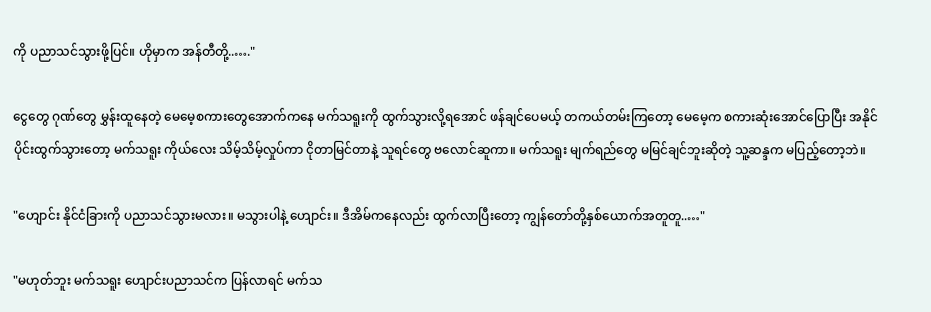ကို ပညာသင်သွားဖို့ပြင်။ ဟိုမှာက အန်တီတို့..…."

ငွေတွေ ဂုဏ်‌တွေ မွှန်းထူနေတဲ့ မေမေ့စကားတွေအောက်ကနေ မက်သရူးကို ထွက်သွားလို့ရအောင် ဖန်ချင်ပေမယ့် ‌တကယ်တမ်းကြတော့ မေမေ့က စကားဆုံးအောင်ပြောပြီး အနိုင်ပိုင်းထွက်သွားတော့ မက်သရူး ကိုယ်လေး သိမ့်သိမ့်လှုပ်ကာ ငိုတာမြင်တာနဲ့ သူရင်တွေ ဗလောင်ဆူကာ။ မက်သရူး မျက်ရည်တွေ မမြင်ချင်ဘူးဆိုတဲ့ သူ့ဆန္ဒက မပြည့်တော့ဘဲ။

"ဟျောင်း နိုင်ငံခြားကို ပညာသင်သွားမလား။ မသွားပါနဲ့ ဟျောင်း။ ဒီအိမ်ကနေလည်း ထွက်လာပြီးတော့ ကျွန်တော်တို့နှစ်ယောက်အတူတူ..…"

"မဟုတ်ဘူး မက်သရူး ဟျောင်းပညာသင်က ပြန်လာရင် မက်သ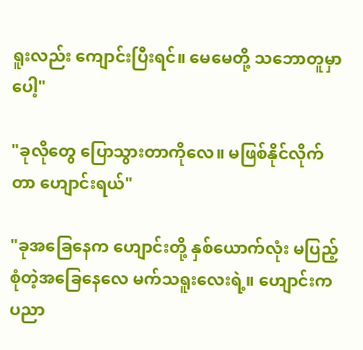ရူးလည်း ကျောင်းပြီးရင်။ မေမေတို့ သဘောတူမှာပေါ့"

"ခုလိုတွေ ပြောသွားတာကိုလေ။ မဖြစ်နိုင်လိုက်တာ ဟျောင်းရယ်"

"ခုအခြေနေက ဟျောင်းတို့ နှစ်ယောက်လုံး မပြည့်စုံတဲ့အခြေနေလေ မက်သရူးလေးရဲ့။ ဟျောင်းက ပညာ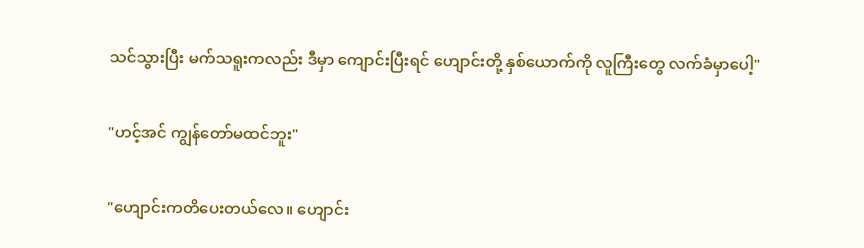သင်သွားပြီး မက်သရူးကလည်း ဒီမှာ ကျောင်းပြီးရင် ဟျောင်းတို့ နှစ်ယောက်ကို လူကြီးတွေ လက်ခံမှာပေါ့"

"ဟင့်အင် ကျွန်တော်မထင်ဘူး"

"ဟျောင်းကတိပေးတယ်လေ။ ဟျောင်း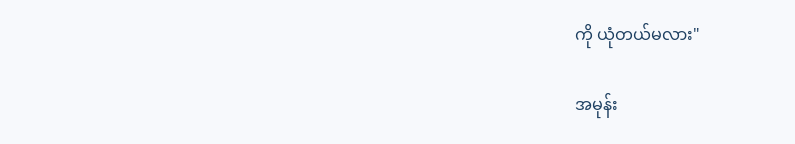ကို ယုံတယ်မလား"

အမုန်း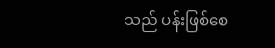သည် ပန်းဖြစ်စေ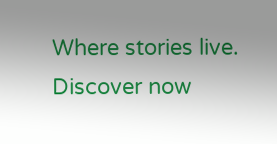Where stories live. Discover now